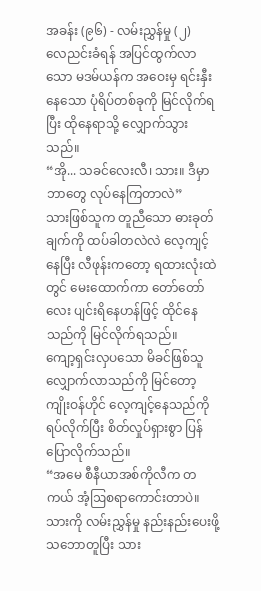အခန်း (၉၆) - လမ်းညွှန်မှု (၂)
လေညင်းခံရန် အပြင်ထွက်လာသော မဒမ်ယန်က အဝေးမှ ရင်းနှီးနေသော ပုံရိပ်တစ်ခုကို မြင်လိုက်ရပြီး ထိုနေရာသို့ လျှောက်သွားသည်။
“အို... သခင်လေးလီ၊ သား။ ဒီမှာ ဘာတွေ လုပ်နေကြတာလဲ”
သားဖြစ်သူက တူညီသော ဓားခုတ်ချက်ကို ထပ်ခါတလဲလဲ လေ့ကျင့်နေပြီး လီဖုန်းကတော့ ရထားလုံးထဲတွင် မေးထောက်ကာ တော်တော်လေး ပျင်းရိနေဟန်ဖြင့် ထိုင်နေသည်ကို မြင်လိုက်ရသည်။
ကျော့ရှင်းလှပသော မိခင်ဖြစ်သူ လျှောက်လာသည်ကို မြင်တော့ ကျိုးဝန်ဟိုင် လေ့ကျင့်နေသည်ကို ရပ်လိုက်ပြီး စိတ်လှုပ်ရှားစွာ ပြန်ပြောလိုက်သည်။
“အမေ စီနီယာအစ်ကိုလီက တကယ် အံ့ဩစရာကောင်းတာပဲ။ သားကို လမ်းညွှန်မှု နည်းနည်းပေးဖို့ သဘောတူပြီး သား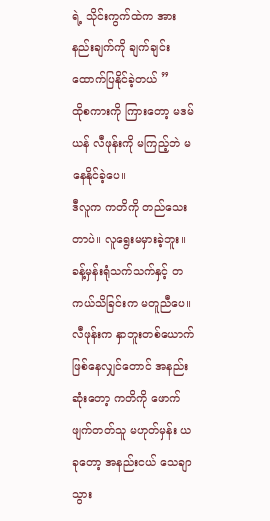ရဲ့ သိုင်းကွက်ထဲက အားနည်းချက်ကို ချက်ချင်း ထောက်ပြနိုင်ခဲ့တယ် ”
ထိုစကားကို ကြားတော့ မဒမ်ယန် လီဖုန်းကို မကြည့်ဘဲ မနေနိုင်ခဲ့ပေ။
ဒီလူက ကတိကို တည်သေးတာပဲ။ လူရွေးမမှားခဲ့ဘူး။
ခန့်မှန်းရုံသက်သက်နှင့် တကယ်သိခြင်းက မတူညီပေ။ လီဖုန်းက နှာဘူးတစ်ယောက် ဖြစ်နေလျှင်တောင် အနည်းဆုံးတော့ ကတိကို ဖောက်ဖျက်တတ်သူ မဟုတ်မှန်း ယခုတော့ အနည်းငယ် သေချာသွား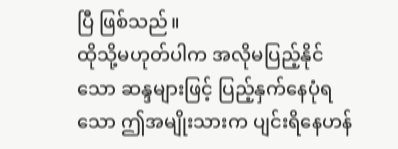ပြီ ဖြစ်သည်။
ထိုသို့မဟုတ်ပါက အလိုမပြည့်နိုင်သော ဆန္ဒများဖြင့် ပြည့်နှက်နေပုံရသော ဤအမျိုးသားက ပျင်းရိနေဟန်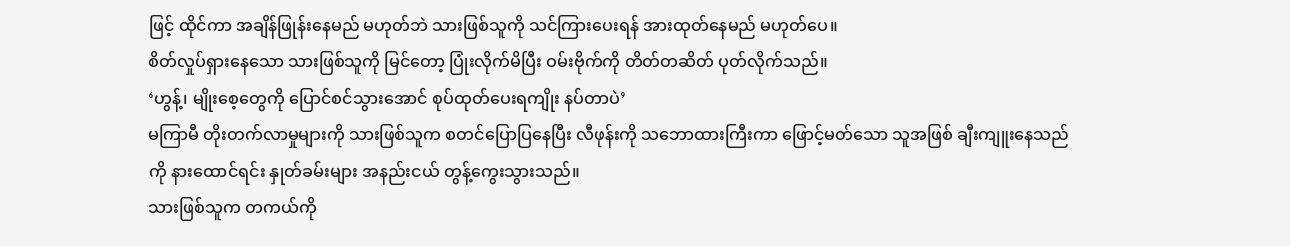ဖြင့် ထိုင်ကာ အချိန်ဖြုန်းနေမည် မဟုတ်ဘဲ သားဖြစ်သူကို သင်ကြားပေးရန် အားထုတ်နေမည် မဟုတ်ပေ။
စိတ်လှုပ်ရှားနေသော သားဖြစ်သူကို မြင်တော့ ပြုံးလိုက်မိပြီး ဝမ်းဗိုက်ကို တိတ်တဆိတ် ပုတ်လိုက်သည်။
‘ဟွန့်၊ မျိုးစေ့တွေကို ပြောင်စင်သွားအောင် စုပ်ထုတ်ပေးရကျိုး နပ်တာပဲ’
မကြာမီ တိုးတက်လာမှုများကို သားဖြစ်သူက စတင်ပြောပြနေပြီး လီဖုန်းကို သဘောထားကြီးကာ ဖြောင့်မတ်သော သူအဖြစ် ချီးကျူးနေသည်ကို နားထောင်ရင်း နှုတ်ခမ်းများ အနည်းငယ် တွန့်ကွေးသွားသည်။
သားဖြစ်သူက တကယ်ကို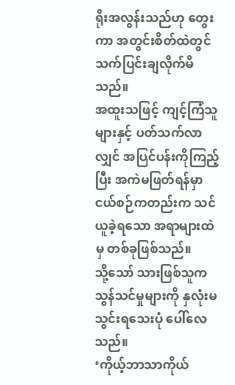ရိုးအလွန်းသည်ဟု တွေးကာ အတွင်းစိတ်ထဲတွင် သက်ပြင်းချလိုက်မိသည်။
အထူးသဖြင့် ကျင့်ကြံသူများနှင့် ပတ်သက်လာလျှင် အပြင်ပန်းကိုကြည့်ပြီး အကဲမဖြတ်ရန်မှာ ငယ်စဉ်ကတည်းက သင်ယူခဲ့ရသော အရာများထဲမှ တစ်ခုဖြစ်သည်။
သို့သော် သားဖြစ်သူက သွန်သင်မှုများကို နှလုံးမသွင်းရသေးပုံ ပေါ်လေသည်။
‘ကိုယ့်ဘာသာကိုယ်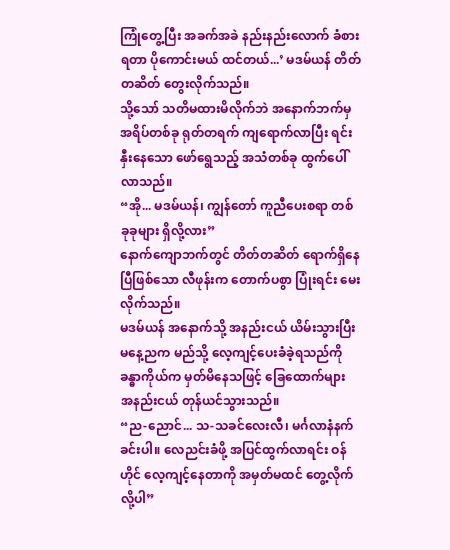ကြုံတွေ့ပြီး အခက်အခဲ နည်းနည်းလောက် ခံစားရတာ ပိုကောင်းမယ် ထင်တယ်...’ မဒမ်ယန် တိတ်တဆိတ် တွေးလိုက်သည်။
သို့သော် သတိမထားမိလိုက်ဘဲ အနောက်ဘက်မှ အရိပ်တစ်ခု ရုတ်တရက် ကျရောက်လာပြီး ရင်းနှီးနေသော ဖော်ရွေသည့် အသံတစ်ခု ထွက်ပေါ်လာသည်။
“အို... မဒမ်ယန်၊ ကျွန်တော် ကူညီပေးစရာ တစ်ခုခုများ ရှိလို့လား”
နောက်ကျောဘက်တွင် တိတ်တဆိတ် ရောက်ရှိနေပြီဖြစ်သော လီဖုန်းက တောက်ပစွာ ပြုံးရင်း မေးလိုက်သည်။
မဒမ်ယန် အနောက်သို့ အနည်းငယ် ယိမ်းသွားပြီး မနေ့ညက မည်သို့ လေ့ကျင့်ပေးခံခဲ့ရသည်ကို ခန္ဓာကိုယ်က မှတ်မိနေသဖြင့် ခြေထောက်များ အနည်းငယ် တုန်ယင်သွားသည်။
“ည-ညောင်... သ-သခင်လေးလီ၊ မင်္ဂလာနံနက်ခင်းပါ။ လေညင်းခံဖို့ အပြင်ထွက်လာရင်း ဝန်ဟိုင် လေ့ကျင့်နေတာကို အမှတ်မထင် တွေ့လိုက်လို့ပါ”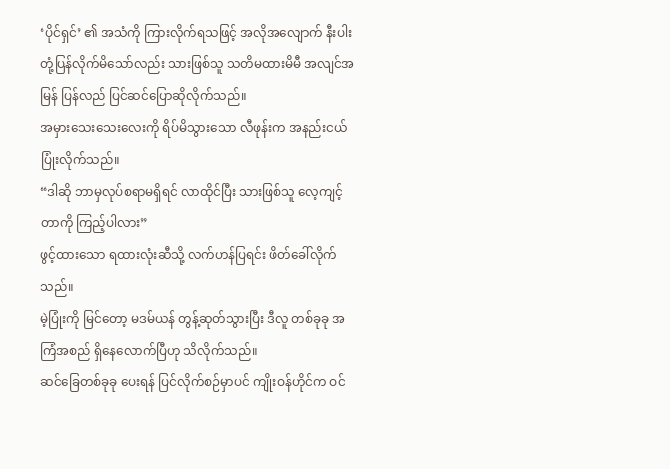‘ပိုင်ရှင်’ ၏ အသံကို ကြားလိုက်ရသဖြင့် အလိုအလျောက် နီးပါး တုံ့ပြန်လိုက်မိသော်လည်း သားဖြစ်သူ သတိမထားမိမီ အလျင်အမြန် ပြန်လည် ပြင်ဆင်ပြောဆိုလိုက်သည်။
အမှားသေးသေးလေးကို ရိပ်မိသွားသော လီဖုန်းက အနည်းငယ် ပြုံးလိုက်သည်။
“ဒါဆို ဘာမှလုပ်စရာမရှိရင် လာထိုင်ပြီး သားဖြစ်သူ လေ့ကျင့်တာကို ကြည့်ပါလား”
ဖွင့်ထားသော ရထားလုံးဆီသို့ လက်ဟန်ပြရင်း ဖိတ်ခေါ်လိုက်သည်။
မဲ့ပြုံးကို မြင်တော့ မဒမ်ယန် တွန့်ဆုတ်သွားပြီး ဒီလူ တစ်ခုခု အကြံအစည် ရှိနေလောက်ပြီဟု သိလိုက်သည်။
ဆင်ခြေတစ်ခုခု ပေးရန် ပြင်လိုက်စဉ်မှာပင် ကျိုးဝန်ဟိုင်က ဝင်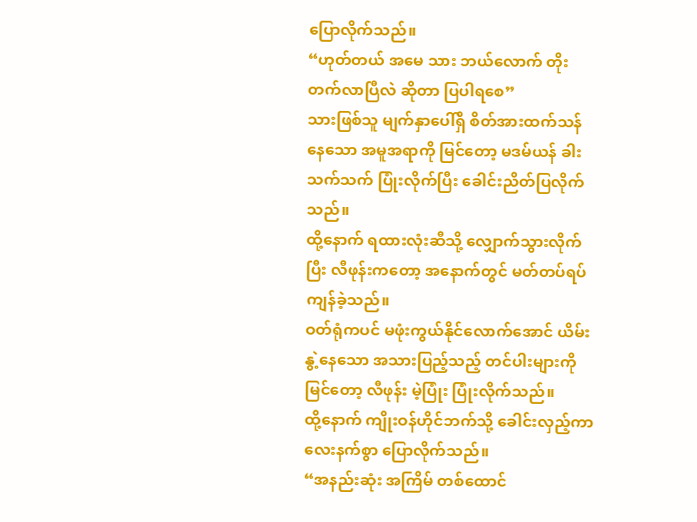ပြောလိုက်သည်။
“ဟုတ်တယ် အမေ သား ဘယ်လောက် တိုးတက်လာပြီလဲ ဆိုတာ ပြပါရစေ”
သားဖြစ်သူ မျက်နှာပေါ်ရှိ စိတ်အားထက်သန်နေသော အမူအရာကို မြင်တော့ မဒမ်ယန် ခါးသက်သက် ပြုံးလိုက်ပြီး ခေါင်းညိတ်ပြလိုက်သည်။
ထို့နောက် ရထားလုံးဆီသို့ လျှောက်သွားလိုက်ပြီး လီဖုန်းကတော့ အနောက်တွင် မတ်တပ်ရပ်ကျန်ခဲ့သည်။
ဝတ်ရုံကပင် မဖုံးကွယ်နိုင်လောက်အောင် ယိမ်းနွဲ့နေသော အသားပြည့်သည့် တင်ပါးများကို မြင်တော့ လီဖုန်း မဲ့ပြုံး ပြုံးလိုက်သည်။
ထို့နောက် ကျိုးဝန်ဟိုင်ဘက်သို့ ခေါင်းလှည့်ကာ လေးနက်စွာ ပြောလိုက်သည်။
“အနည်းဆုံး အကြိမ် တစ်ထောင်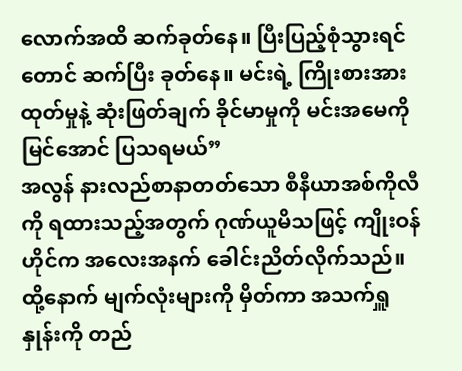လောက်အထိ ဆက်ခုတ်နေ။ ပြီးပြည့်စုံသွားရင်တောင် ဆက်ပြီး ခုတ်နေ။ မင်းရဲ့ ကြိုးစားအားထုတ်မှုနဲ့ ဆုံးဖြတ်ချက် ခိုင်မာမှုကို မင်းအမေကို မြင်အောင် ပြသရမယ်”
အလွန် နားလည်စာနာတတ်သော စီနီယာအစ်ကိုလီကို ရထားသည့်အတွက် ဂုဏ်ယူမိသဖြင့် ကျိုးဝန်ဟိုင်က အလေးအနက် ခေါင်းညိတ်လိုက်သည်။
ထို့နောက် မျက်လုံးများကို မှိတ်ကာ အသက်ရှူနှုန်းကို တည်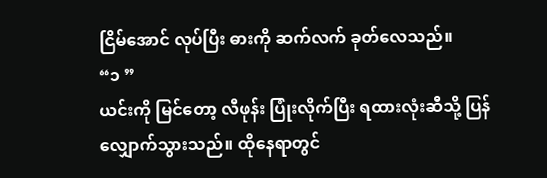ငြိမ်အောင် လုပ်ပြီး ဓားကို ဆက်လက် ခုတ်လေသည်။
“၁ ”
ယင်းကို မြင်တော့ လီဖုန်း ပြုံးလိုက်ပြီး ရထားလုံးဆီသို့ ပြန်လျှောက်သွားသည်။ ထိုနေရာတွင်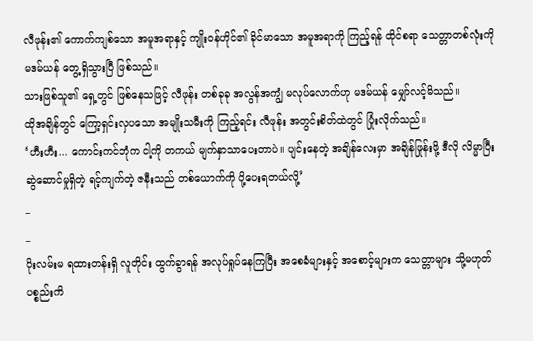လီဖုန်း၏ ကောက်ကျစ်သော အမူအရာနှင့် ကျိုးဝန်ဟိုင်၏ ခိုင်မာသော အမူအရာကို ကြည့်ရန် ထိုင်စရာ သေတ္တာတစ်လုံးကို မဒမ်ယန် တွေ့ရှိသွားပြီ ဖြစ်သည်။
သားဖြစ်သူ၏ ရှေ့တွင် ဖြစ်နေသဖြင့် လီဖုန်း တစ်ခုခု အလွန်အကျွံ မလုပ်လောက်ဟု မဒမ်ယန် မျှော်လင့်မိသည်။
ထိုအချိန်တွင် ကြော့ရှင်းလှပသော အမျိုးသမီးကို ကြည့်ရင်း လီဖုန်း အတွင်းစိတ်ထဲတွင် ပြုံးလိုက်သည်။
‘ဟီးဟီး... ကောင်းကင်ဘုံက ငါ့ကို တကယ် မျက်နှာသာပေးတာပဲ။ ပျင်းနေတဲ့ အချိန်လေးမှာ အချိန်ဖြုန်းဖို့ ဒီလို လိမ္မာပြီး ဆွဲဆောင်မှုရှိတဲ့ ရင့်ကျက်တဲ့ ဇနီးသည် တစ်ယောက်ကို ပို့ပေးရတယ်လို့’
_
_
ပိုးလမ်းမ ရထားတန်းရှိ လူတိုင်း ထွက်ခွာရန် အလုပ်ရှုပ်နေကြပြီး အစေခံများနှင့် အစောင့်များက သေတ္တာများ သို့မဟုတ် ပစ္စည်းကိ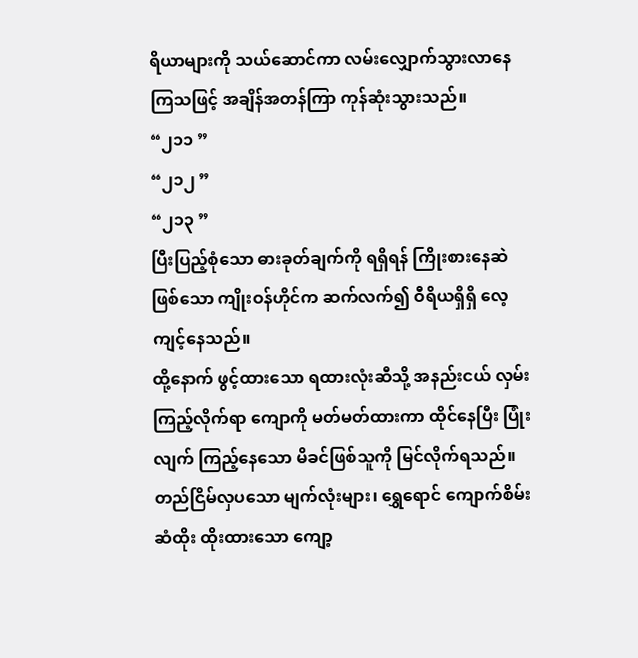ရိယာများကို သယ်ဆောင်ကာ လမ်းလျှောက်သွားလာနေကြသဖြင့် အချိန်အတန်ကြာ ကုန်ဆုံးသွားသည်။
“၂၁၁ ”
“၂၁၂ ”
“၂၁၃ ”
ပြီးပြည့်စုံသော ဓားခုတ်ချက်ကို ရရှိရန် ကြိုးစားနေဆဲဖြစ်သော ကျိုးဝန်ဟိုင်က ဆက်လက်၍ ဝီရိယရှိရှိ လေ့ကျင့်နေသည်။
ထို့နောက် ဖွင့်ထားသော ရထားလုံးဆီသို့ အနည်းငယ် လှမ်းကြည့်လိုက်ရာ ကျောကို မတ်မတ်ထားကာ ထိုင်နေပြီး ပြုံးလျက် ကြည့်နေသော မိခင်ဖြစ်သူကို မြင်လိုက်ရသည်။
တည်ငြိမ်လှပသော မျက်လုံးများ၊ ရွှေရောင် ကျောက်စိမ်းဆံထိုး ထိုးထားသော ကျော့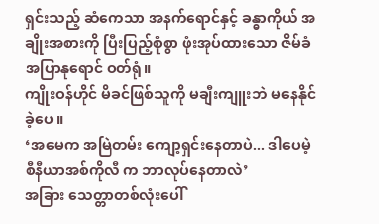ရှင်းသည့် ဆံကေသာ အနက်ရောင်နှင့် ခန္ဓာကိုယ် အချိုးအစားကို ပြီးပြည့်စုံစွာ ဖုံးအုပ်ထားသော ဇိမ်ခံ အပြာနုရောင် ဝတ်ရုံ။
ကျိုးဝန်ဟိုင် မိခင်ဖြစ်သူကို မချီးကျူးဘဲ မနေနိုင်ခဲ့ပေ။
‘အမေက အမြဲတမ်း ကျော့ရှင်းနေတာပဲ... ဒါပေမဲ့ စီနီယာအစ်ကိုလီ က ဘာလုပ်နေတာလဲ’
အခြား သေတ္တာတစ်လုံးပေါ်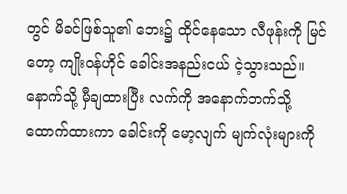တွင် မိခင်ဖြစ်သူ၏ ဘေး၌ ထိုင်နေသော လီဖုန်းကို မြင်တော့ ကျိုးဝန်ဟိုင် ခေါင်းအနည်းငယ် ငဲ့သွားသည်။ နောက်သို့ မှီချထားပြီး လက်ကို အနောက်ဘက်သို့ ထောက်ထားကာ ခေါင်းကို မော့လျက် မျက်လုံးများကို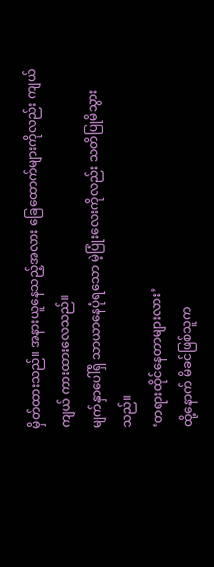မှိတ်ထားသည်။ အနားယူနေသည့်အလား ခြေထောက်များကိုလည်း ကျယ်ကျယ် ကားထားလေသည်။
မျက်နှာပေါ်ရှိ သာယာနေပုံရသော မဲ့ပြုံးလေးကိုလည်း သတိပြုမိသွားသည်။
‘တရားထိုင်နေတာများလား’
ထို့နောက် မိခင်ဖြစ်သူက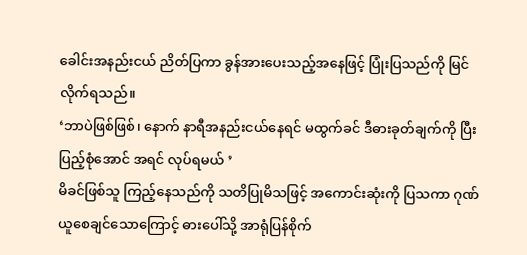ခေါင်းအနည်းငယ် ညိတ်ပြကာ ခွန်အားပေးသည့်အနေဖြင့် ပြုံးပြသည်ကို မြင်လိုက်ရသည်။
‘ဘာပဲဖြစ်ဖြစ်၊ နောက် နာရီအနည်းငယ်နေရင် မထွက်ခင် ဒီဓားခုတ်ချက်ကို ပြီးပြည့်စုံအောင် အရင် လုပ်ရမယ် ’
မိခင်ဖြစ်သူ ကြည့်နေသည်ကို သတိပြုမိသဖြင့် အကောင်းဆုံးကို ပြသကာ ဂုဏ်ယူစေချင်သောကြောင့် ဓားပေါ်သို့ အာရုံပြန်စိုက်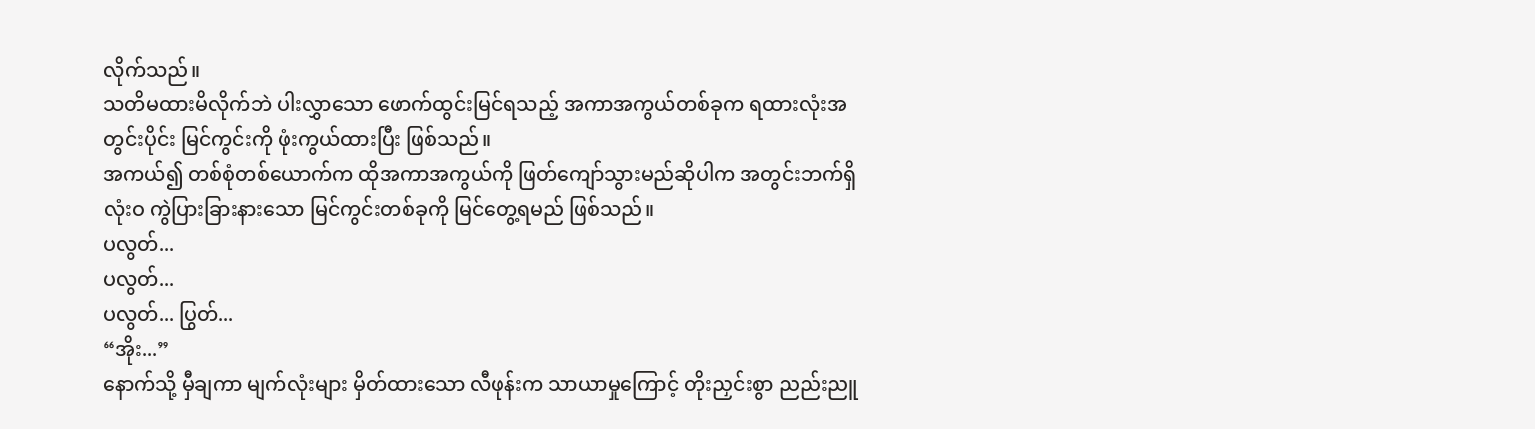လိုက်သည်။
သတိမထားမိလိုက်ဘဲ ပါးလွှာသော ဖောက်ထွင်းမြင်ရသည့် အကာအကွယ်တစ်ခုက ရထားလုံးအတွင်းပိုင်း မြင်ကွင်းကို ဖုံးကွယ်ထားပြီး ဖြစ်သည်။
အကယ်၍ တစ်စုံတစ်ယောက်က ထိုအကာအကွယ်ကို ဖြတ်ကျော်သွားမည်ဆိုပါက အတွင်းဘက်ရှိ လုံးဝ ကွဲပြားခြားနားသော မြင်ကွင်းတစ်ခုကို မြင်တွေ့ရမည် ဖြစ်သည်။
ပလွတ်...
ပလွတ်...
ပလွတ်... ပြွတ်...
“အိုး...”
နောက်သို့ မှီချကာ မျက်လုံးများ မှိတ်ထားသော လီဖုန်းက သာယာမှုကြောင့် တိုးညှင်းစွာ ညည်းညူ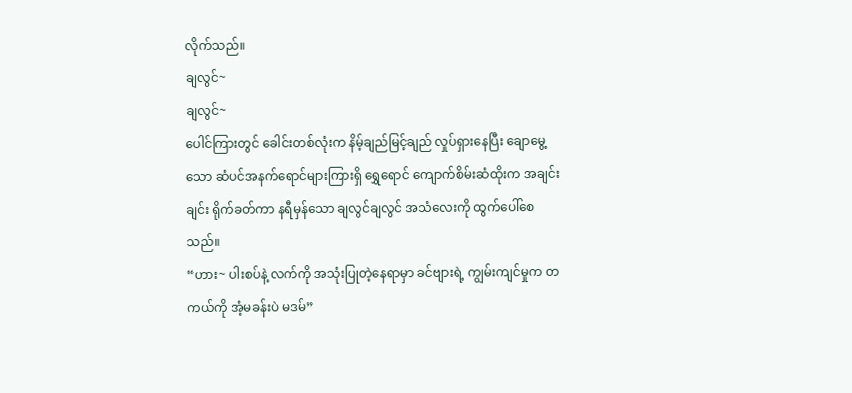လိုက်သည်။
ချလွင်~
ချလွင်~
ပေါင်ကြားတွင် ခေါင်းတစ်လုံးက နိမ့်ချည်မြင့်ချည် လှုပ်ရှားနေပြီး ချောမွေ့သော ဆံပင်အနက်ရောင်များကြားရှိ ရွှေရောင် ကျောက်စိမ်းဆံထိုးက အချင်းချင်း ရိုက်ခတ်ကာ နရီမှန်သော ချလွင်ချလွင် အသံလေးကို ထွက်ပေါ်စေသည်။
“ဟား~ ပါးစပ်နဲ့ လက်ကို အသုံးပြုတဲ့နေရာမှာ ခင်ဗျားရဲ့ ကျွမ်းကျင်မှုက တကယ်ကို အံ့မခန်းပဲ မဒမ်”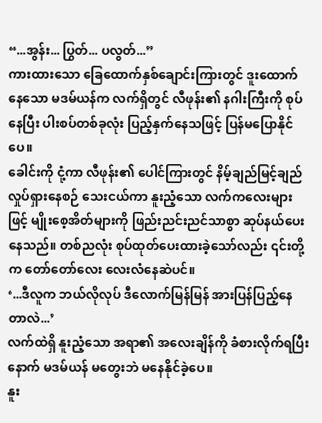“...အွန်း... ပြွတ်... ပလွတ်...”
ကားထားသော ခြေထောက်နှစ်ချောင်းကြားတွင် ဒူးထောက်နေသော မဒမ်ယန်က လက်ရှိတွင် လီဖုန်း၏ နဂါးကြီးကို စုပ်နေပြီး ပါးစပ်တစ်ခုလုံး ပြည့်နှက်နေသဖြင့် ပြန်မပြောနိုင်ပေ။
ခေါင်းကို ငုံ့ကာ လီဖုန်း၏ ပေါင်ကြားတွင် နိမ့်ချည်မြင့်ချည် လှုပ်ရှားနေစဉ် သေးငယ်ကာ နူးညံ့သော လက်ကလေးများဖြင့် မျိုးစေ့အိတ်များကို ဖြည်းညင်းညင်သာစွာ ဆုပ်နယ်ပေးနေသည်။ တစ်ညလုံး စုပ်ထုတ်ပေးထားခဲ့သော်လည်း ၎င်းတို့က တော်တော်လေး လေးလံနေဆဲပင်။
‘...ဒီလူက ဘယ်လိုလုပ် ဒီလောက်မြန်မြန် အားပြန်ပြည့်နေတာလဲ...’
လက်ထဲရှိ နူးညံ့သော အရာ၏ အလေးချိန်ကို ခံစားလိုက်ရပြီးနောက် မဒမ်ယန် မတွေးဘဲ မနေနိုင်ခဲ့ပေ။
နူး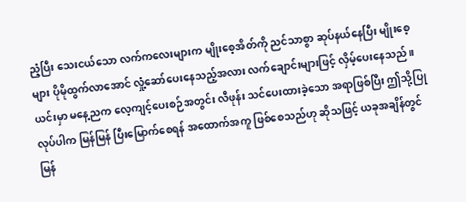ညံ့ပြီး သေးငယ်သော လက်ကလေးများက မျိုးစေ့အိတ်ကို ညင်သာစွာ ဆုပ်နယ်နေပြီး မျိုးစေ့များ ပိုမိုထွက်လာအောင် လှုံ့ဆော်ပေးနေသည့်အလား လက်ချောင်းများဖြင့် လှိမ့်ပေးနေသည်။
ယင်းမှာ မနေ့ညက လေ့ကျင့်ပေးစဉ်အတွင်း လီဖုန်း သင်ပေးထားခဲ့သော အရာဖြစ်ပြီး ဤသို့ပြုလုပ်ပါက မြန်မြန် ပြီးမြောက်စေရန် အထောက်အကူ ဖြစ်စေသည်ဟု ဆိုသဖြင့် ယခုအချိန်တွင် မြန်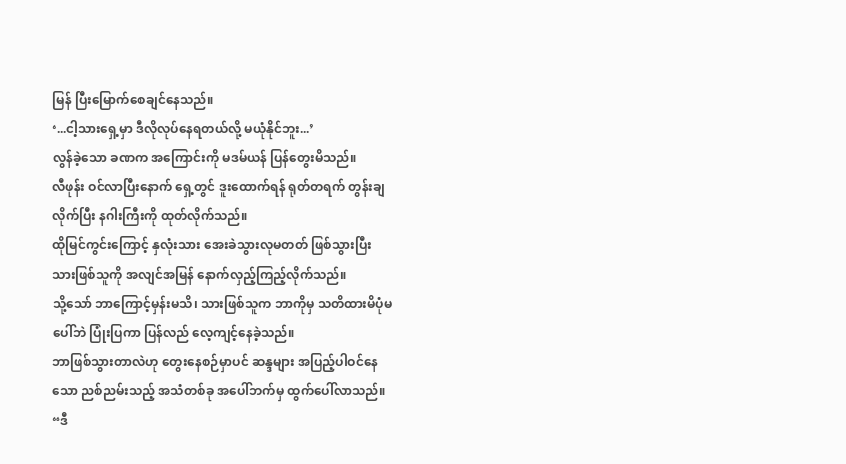မြန် ပြီးမြောက်စေချင်နေသည်။
‘...ငါ့သားရှေ့မှာ ဒီလိုလုပ်နေရတယ်လို့ မယုံနိုင်ဘူး...’
လွန်ခဲ့သော ခဏက အကြောင်းကို မဒမ်ယန် ပြန်တွေးမိသည်။
လီဖုန်း ဝင်လာပြီးနောက် ရှေ့တွင် ဒူးထောက်ရန် ရုတ်တရက် တွန်းချလိုက်ပြီး နဂါးကြီးကို ထုတ်လိုက်သည်။
ထိုမြင်ကွင်းကြောင့် နှလုံးသား အေးခဲသွားလုမတတ် ဖြစ်သွားပြီး သားဖြစ်သူကို အလျင်အမြန် နောက်လှည့်ကြည့်လိုက်သည်။
သို့သော် ဘာကြောင့်မှန်းမသိ၊ သားဖြစ်သူက ဘာကိုမှ သတိထားမိပုံမပေါ်ဘဲ ပြုံးပြကာ ပြန်လည် လေ့ကျင့်နေခဲ့သည်။
ဘာဖြစ်သွားတာလဲဟု တွေးနေစဉ်မှာပင် ဆန္ဒများ အပြည့်ပါဝင်နေသော ညစ်ညမ်းသည့် အသံတစ်ခု အပေါ်ဘက်မှ ထွက်ပေါ်လာသည်။
“ဒီ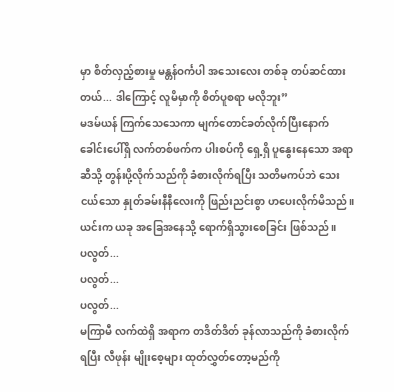မှာ စိတ်လှည့်စားမှု မန္တန်ဝင်္ကပါ အသေးလေး တစ်ခု တပ်ဆင်ထားတယ်... ဒါကြောင့် လူမိမှာကို စိတ်ပူစရာ မလိုဘူး”
မဒမ်ယန် ကြက်သေသေကာ မျက်တောင်ခတ်လိုက်ပြီးနောက် ခေါင်းပေါ်ရှိ လက်တစ်ဖက်က ပါးစပ်ကို ရှေ့ရှိ ပူနွေးနေသော အရာဆီသို့ တွန်းပို့လိုက်သည်ကို ခံစားလိုက်ရပြီး သတိမကပ်ဘဲ သေးငယ်သော နှုတ်ခမ်းနီနီလေးကို ဖြည်းညင်းစွာ ဟပေးလိုက်မိသည်။
ယင်းက ယခု အခြေအနေသို့ ရောက်ရှိသွားစေခြင်း ဖြစ်သည်။
ပလွတ်...
ပလွတ်...
ပလွတ်...
မကြာမီ လက်ထဲရှိ အရာက တဒိတ်ဒိတ် ခုန်လာသည်ကို ခံစားလိုက်ရပြီး လီဖုန်း မျိုးစေ့များ ထုတ်လွှတ်တော့မည်ကို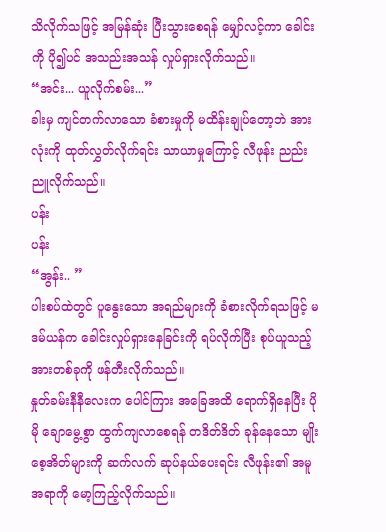သိလိုက်သဖြင့် အမြန်ဆုံး ပြီးသွားစေရန် မျှော်လင့်ကာ ခေါင်းကို ပို၍ပင် အသည်းအသန် လှုပ်ရှားလိုက်သည်။
“အင်း... ယူလိုက်စမ်း...”
ခါးမှ ကျင်တက်လာသော ခံစားမှုကို မထိန်းချုပ်တော့ဘဲ အားလုံးကို ထုတ်လွှတ်လိုက်ရင်း သာယာမှုကြောင့် လီဖုန်း ညည်းညူလိုက်သည်။
ပန်း
ပန်း
“အွန်း.. ”
ပါးစပ်ထဲတွင် ပူနွေးသော အရည်များကို ခံစားလိုက်ရသဖြင့် မဒမ်ယန်က ခေါင်းလှုပ်ရှားနေခြင်းကို ရပ်လိုက်ပြီး စုပ်ယူသည့် အားတစ်ခုကို ဖန်တီးလိုက်သည်။
နှုတ်ခမ်းနီနီလေးက ပေါင်ကြား အခြေအထိ ရောက်ရှိနေပြီး ပိုမို ချောမွေ့စွာ ထွက်ကျလာစေရန် တဒိတ်ဒိတ် ခုန်နေသော မျိုးစေ့အိတ်များကို ဆက်လက် ဆုပ်နယ်ပေးရင်း လီဖုန်း၏ အမူအရာကို မော့ကြည့်လိုက်သည်။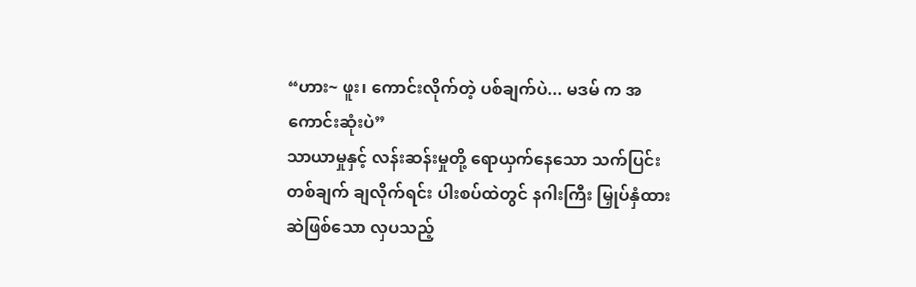“ဟား~ ဖူး၊ ကောင်းလိုက်တဲ့ ပစ်ချက်ပဲ... မဒမ် က အကောင်းဆုံးပဲ”
သာယာမှုနှင့် လန်းဆန်းမှုတို့ ရောယှက်နေသော သက်ပြင်းတစ်ချက် ချလိုက်ရင်း ပါးစပ်ထဲတွင် နဂါးကြီး မြှုပ်နှံထားဆဲဖြစ်သော လှပသည့်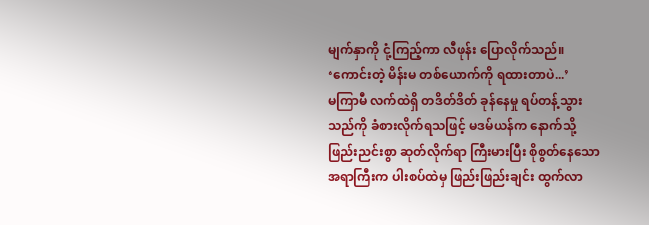မျက်နှာကို ငုံ့ကြည့်ကာ လီဖုန်း ပြောလိုက်သည်။
‘ကောင်းတဲ့ မိန်းမ တစ်ယောက်ကို ရထားတာပဲ...’
မကြာမီ လက်ထဲရှိ တဒိတ်ဒိတ် ခုန်နေမှု ရပ်တန့်သွားသည်ကို ခံစားလိုက်ရသဖြင့် မဒမ်ယန်က နောက်သို့ ဖြည်းညင်းစွာ ဆုတ်လိုက်ရာ ကြီးမားပြီး စိုစွတ်နေသော အရာကြီးက ပါးစပ်ထဲမှ ဖြည်းဖြည်းချင်း ထွက်လာ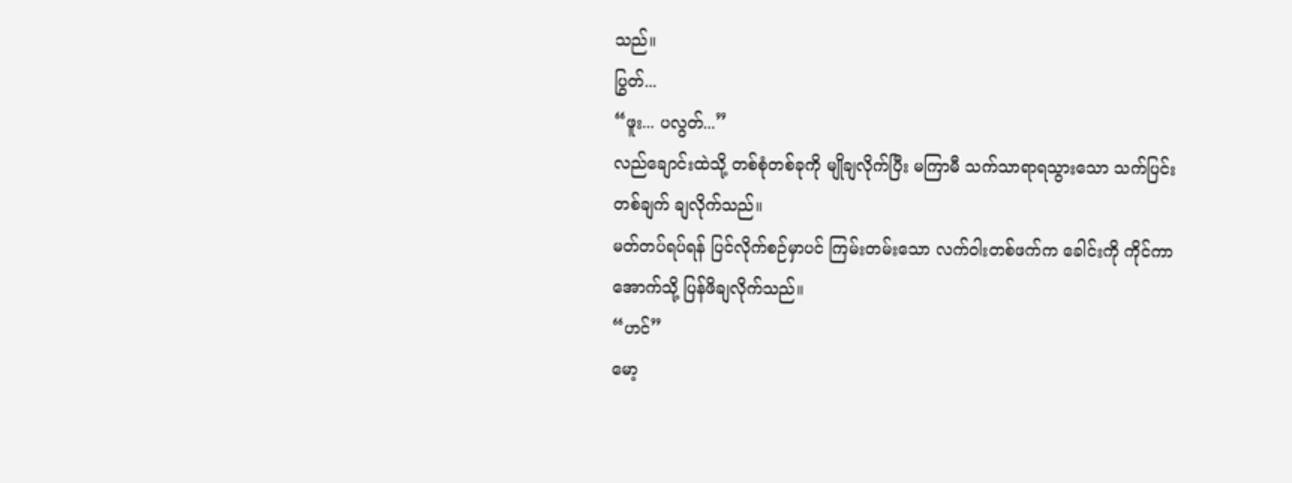သည်။
ပြွတ်...
“ဖူး... ပလွတ်...”
လည်ချောင်းထဲသို့ တစ်စုံတစ်ခုကို မျိုချလိုက်ပြီး မကြာမီ သက်သာရာရသွားသော သက်ပြင်းတစ်ချက် ချလိုက်သည်။
မတ်တပ်ရပ်ရန် ပြင်လိုက်စဉ်မှာပင် ကြမ်းတမ်းသော လက်ဝါးတစ်ဖက်က ခေါင်းကို ကိုင်ကာ အောက်သို့ ပြန်ဖိချလိုက်သည်။
“ဟင်”
မော့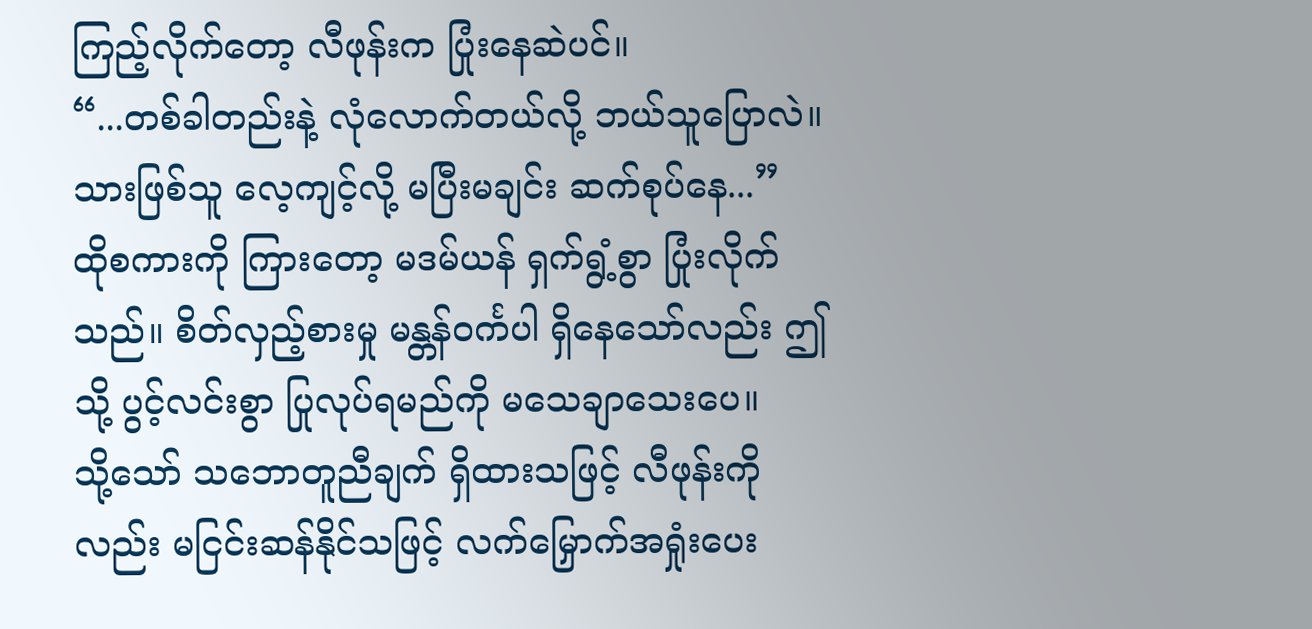ကြည့်လိုက်တော့ လီဖုန်းက ပြုံးနေဆဲပင်။
“...တစ်ခါတည်းနဲ့ လုံလောက်တယ်လို့ ဘယ်သူပြောလဲ။ သားဖြစ်သူ လေ့ကျင့်လို့ မပြီးမချင်း ဆက်စုပ်နေ...”
ထိုစကားကို ကြားတော့ မဒမ်ယန် ရှက်ရွံ့စွာ ပြုံးလိုက်သည်။ စိတ်လှည့်စားမှု မန္တန်ဝင်္ကပါ ရှိနေသော်လည်း ဤသို့ ပွင့်လင်းစွာ ပြုလုပ်ရမည်ကို မသေချာသေးပေ။
သို့သော် သဘောတူညီချက် ရှိထားသဖြင့် လီဖုန်းကိုလည်း မငြင်းဆန်နိုင်သဖြင့် လက်မြှောက်အရှုံးပေး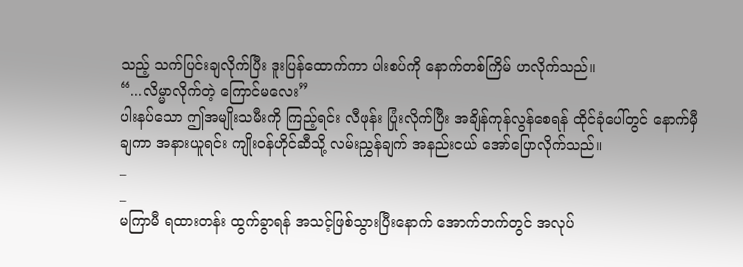သည့် သက်ပြင်းချလိုက်ပြီး ဒူးပြန်ထောက်ကာ ပါးစပ်ကို နောက်တစ်ကြိမ် ဟလိုက်သည်။
“...လိမ္မာလိုက်တဲ့ ကြောင်မလေး”
ပါးနပ်သော ဤအမျိုးသမီးကို ကြည့်ရင်း လီဖုန်း ပြုံးလိုက်ပြီး အချိန်ကုန်လွန်စေရန် ထိုင်ခုံပေါ်တွင် နောက်မှီချကာ အနားယူရင်း ကျိုးဝန်ဟိုင်ဆီသို့ လမ်းညွှန်ချက် အနည်းငယ် အော်ပြောလိုက်သည်။
_
_
မကြာမီ ရထားတန်း ထွက်ခွာရန် အသင့်ဖြစ်သွားပြီးနောက် အောက်ဘက်တွင် အလုပ်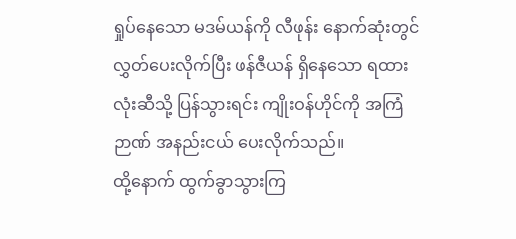ရှုပ်နေသော မဒမ်ယန်ကို လီဖုန်း နောက်ဆုံးတွင် လွှတ်ပေးလိုက်ပြီး ဖန်ဇီယန် ရှိနေသော ရထားလုံးဆီသို့ ပြန်သွားရင်း ကျိုးဝန်ဟိုင်ကို အကြံဉာဏ် အနည်းငယ် ပေးလိုက်သည်။
ထို့နောက် ထွက်ခွာသွားကြ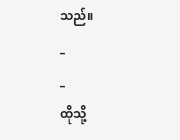သည်။
_
_
ထိုသို့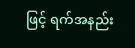ဖြင့် ရက်အနည်း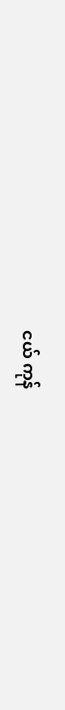ငယ် ကုန်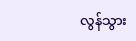လွန်သွား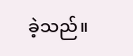ခဲ့သည်။